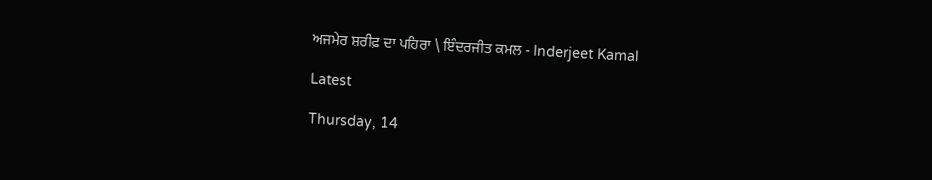ਅਜਮੇਰ ਸ਼ਰੀਫ਼ ਦਾ ਪਹਿਰਾ \ ਇੰਦਰਜੀਤ ਕਮਲ - Inderjeet Kamal

Latest

Thursday, 14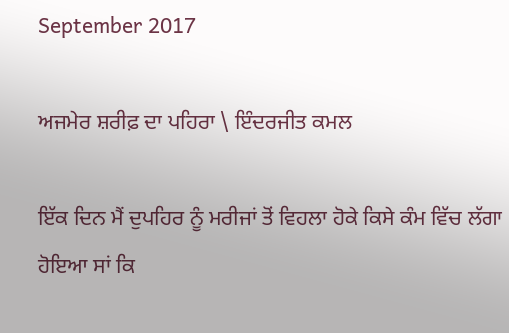September 2017

ਅਜਮੇਰ ਸ਼ਰੀਫ਼ ਦਾ ਪਹਿਰਾ \ ਇੰਦਰਜੀਤ ਕਮਲ

ਇੱਕ ਦਿਨ ਮੈਂ ਦੁਪਹਿਰ ਨੂੰ ਮਰੀਜਾਂ ਤੋਂ ਵਿਹਲਾ ਹੋਕੇ ਕਿਸੇ ਕੰਮ ਵਿੱਚ ਲੱਗਾ ਹੋਇਆ ਸਾਂ ਕਿ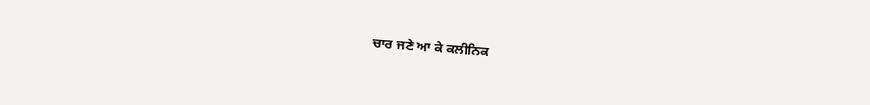ਚਾਰ ਜਣੇ ਆ ਕੇ ਕਲੀਨਿਕ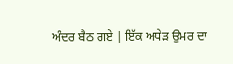ਅੰਦਰ ਬੈਠ ਗਏ | ਇੱਕ ਅਧੇੜ ਉਮਰ ਦਾ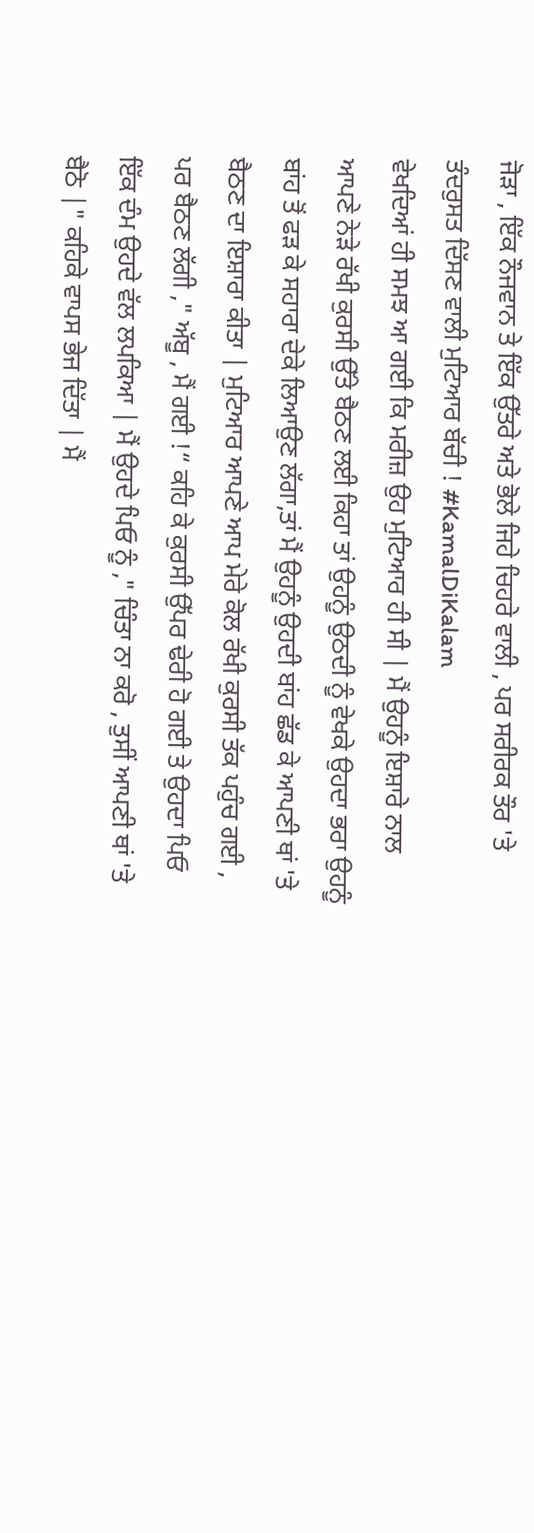ਜੋੜਾ , ਇੱਕ ਨੌਜਵਾਨ ਤੇ ਇੱਕ ਉੱਤਰੇ ਅਤੇ ਭੋਲੇ ਜਿਹੇ ਚਿਹਰੇ ਵਾਲੀ , ਪਰ ਸਰੀਰਕ ਤੌਰ 'ਤੇ ਤੰਦਰੁਸਤ ਦਿੱਸਣ ਵਾਲੀ ਮੁਟਿਆਰ ਬੱਚੀ ! #KamalDiKalam
ਵੇਖਦਿਆਂ ਹੀ ਸਮਝ ਆ ਗਈ ਕਿ ਮਰੀਜ਼ ਉਹ ਮੁਟਿਆਰ ਹੀ ਸੀ | ਮੈਂ ਉਹਨੂੰ ਇਸ਼ਾਰੇ ਨਾਲ ਆਪਣੇ ਨੇੜੇ ਰੱਖੀ ਕੁਰਸੀ ਉੱਤੇ ਬੈਠਣ ਲਈ ਕਿਹਾ ਤਾਂ ਉਹਨੂੰ ਉਠਦੀ ਨੂੰ ਵੇਖਕੇ ਉਹਦਾ ਭਰਾ ਉਹਨੂੰ ਬਾਂਹ ਤੋਂ ਫੜ ਕੇ ਸਹਾਰਾ ਦੇਕੇ ਲਿਆਉਣ ਲੱਗਾ,ਤਾਂ ਮੈਂ ਉਹਨੂੰ ਉਹਦੀ ਬਾਂਹ ਛੱਡ ਕੇ ਆਪਣੀ ਥਾਂ 'ਤੇ ਬੈਠਣ ਦਾ ਇਸ਼ਾਰਾ ਕੀਤਾ | ਮੁਟਿਆਰ ਆਪਣੇ ਆਪ ਮੇਰੇ ਕੋਲ ਰੱਖੀ ਕੁਰਸੀ ਤੱਕ ਪਹੁੰਚ ਗਈ , ਪਰ ਬੈਠਣ ਲੱਗੀ ," ਅੱਬੂ , ਮੈਂ ਗਈ !“ ਕਹਿ ਕੇ ਕੁਰਸੀ ਉੱਪਰ ਢੇਰੀ ਹੋ ਗਈ ਤੇ ਉਹਦਾ ਪਿਓ ਇੱਕ ਦੰਮ ਉਹਦੇ ਵੱਲ ਲਪਕਿਆ | ਮੈਂ ਉਹਦੇ ਪਿਓ ਨੂੰ ," ਚਿੰਤਾ ਨਾ ਕਰੋ , ਤੁਸੀਂ ਆਪਣੀ ਥਾਂ 'ਤੇ ਬੈਠੋ |" ਕਹਿਕੇ ਵਾਪਸ ਭੇਜ ਦਿੱਤਾ | ਮੈਂ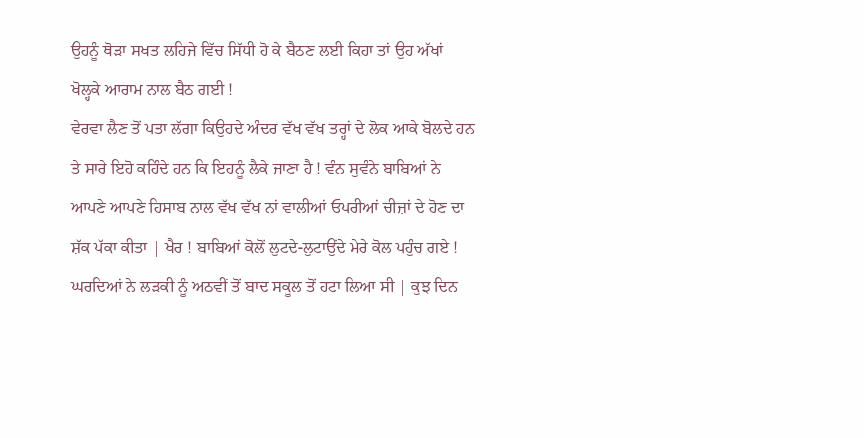ਉਹਨੂੰ ਥੋੜਾ ਸਖਤ ਲਹਿਜੇ ਵਿੱਚ ਸਿੱਧੀ ਹੋ ਕੇ ਬੈਠਣ ਲਈ ਕਿਹਾ ਤਾਂ ਉਹ ਅੱਖਾਂ ਖੋਲ੍ਹਕੇ ਆਰਾਮ ਨਾਲ ਬੈਠ ਗਈ !
ਵੇਰਵਾ ਲੈਣ ਤੋਂ ਪਤਾ ਲੱਗਾ ਕਿਉਹਦੇ ਅੰਦਰ ਵੱਖ ਵੱਖ ਤਰ੍ਹਾਂ ਦੇ ਲੋਕ ਆਕੇ ਬੋਲਦੇ ਹਨ ਤੇ ਸਾਰੇ ਇਹੋ ਕਹਿੰਦੇ ਹਨ ਕਿ ਇਹਨੂੰ ਲੈਕੇ ਜਾਣਾ ਹੈ ! ਵੰਨ ਸੁਵੰਨੇ ਬਾਬਿਆਂ ਨੇ ਆਪਣੇ ਆਪਣੇ ਹਿਸਾਬ ਨਾਲ ਵੱਖ ਵੱਖ ਨਾਂ ਵਾਲੀਆਂ ਓਪਰੀਆਂ ਚੀਜ਼ਾਂ ਦੇ ਹੋਣ ਦਾ ਸ਼ੱਕ ਪੱਕਾ ਕੀਤਾ | ਖੈਰ ! ਬਾਬਿਆਂ ਕੋਲੋਂ ਲੁਟਦੇ-ਲੁਟਾਉਂਦੇ ਮੇਰੇ ਕੋਲ ਪਹੁੰਚ ਗਏ !
ਘਰਦਿਆਂ ਨੇ ਲੜਕੀ ਨੂੰ ਅਠਵੀਂ ਤੋਂ ਬਾਦ ਸਕੂਲ ਤੋਂ ਹਟਾ ਲਿਆ ਸੀ | ਕੁਝ ਦਿਨ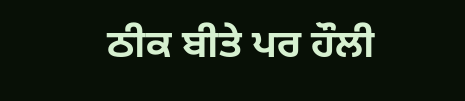ਠੀਕ ਬੀਤੇ ਪਰ ਹੌਲੀ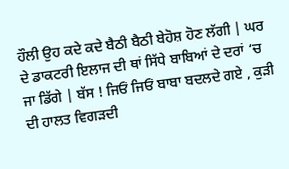ਹੌਲੀ ਉਹ ਕਦੇ ਕਦੇ ਬੈਠੀ ਬੈਠੀ ਬੇਹੋਸ਼ ਹੋਣ ਲੱਗੀ | ਘਰ ਦੇ ਡਾਕਟਰੀ ਇਲਾਜ ਦੀ ਥਾਂ ਸਿੱਧੇ ਬਾਬਿਆਂ ਦੇ ਦਰਾਂ ‘ਚ ਜਾ ਡਿੱਗੇ | ਬੱਸ ! ਜਿਓਂ ਜਿਓਂ ਬਾਬਾ ਬਦਲਦੇ ਗਏ , ਕੁੜੀ ਦੀ ਹਾਲਤ ਵਿਗੜਦੀ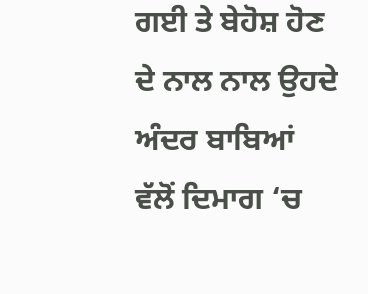ਗਈ ਤੇ ਬੇਹੋਸ਼ ਹੋਣ ਦੇ ਨਾਲ ਨਾਲ ਉਹਦੇ ਅੰਦਰ ਬਾਬਿਆਂ ਵੱਲੋਂ ਦਿਮਾਗ ‘ਚ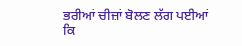ਭਰੀਆਂ ਚੀਜ਼ਾਂ ਬੋਲਣ ਲੱਗ ਪਈਆਂ ਕਿ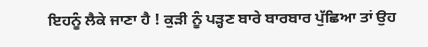ਇਹਨੂੰ ਲੈਕੇ ਜਾਣਾ ਹੈ ! ਕੁੜੀ ਨੂੰ ਪੜ੍ਹਣ ਬਾਰੇ ਬਾਰਬਾਰ ਪੁੱਛਿਆ ਤਾਂ ਉਹ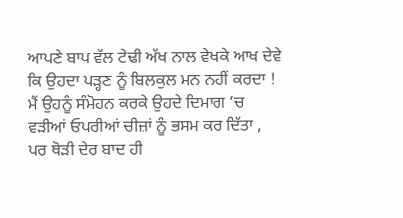ਆਪਣੇ ਬਾਪ ਵੱਲ ਟੇਢੀ ਅੱਖ ਨਾਲ ਵੇਖਕੇ ਆਖ ਦੇਵੇ ਕਿ ਉਹਦਾ ਪੜ੍ਹਣ ਨੂੰ ਬਿਲਕੁਲ ਮਨ ਨਹੀਂ ਕਰਦਾ !
ਮੈਂ ਉਹਨੂੰ ਸੰਮੋਹਨ ਕਰਕੇ ਉਹਦੇ ਦਿਮਾਗ ‘ਚ ਵੜੀਆਂ ਓਪਰੀਆਂ ਚੀਜ਼ਾਂ ਨੂੰ ਭਸਮ ਕਰ ਦਿੱਤਾ , ਪਰ ਥੋੜੀ ਦੇਰ ਬਾਦ ਹੀ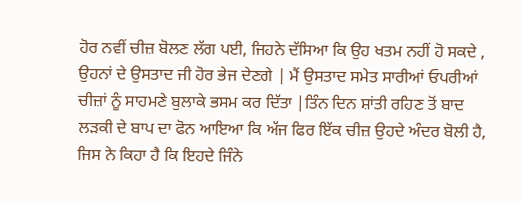ਹੋਰ ਨਵੀਂ ਚੀਜ਼ ਬੋਲਣ ਲੱਗ ਪਈ, ਜਿਹਨੇ ਦੱਸਿਆ ਕਿ ਉਹ ਖਤਮ ਨਹੀਂ ਹੋ ਸਕਦੇ , ਉਹਨਾਂ ਦੇ ਉਸਤਾਦ ਜੀ ਹੋਰ ਭੇਜ ਦੇਣਗੇ | ਮੈਂ ਉਸਤਾਦ ਸਮੇਤ ਸਾਰੀਆਂ ਓਪਰੀਆਂ ਚੀਜ਼ਾਂ ਨੂੰ ਸਾਹਮਣੇ ਬੁਲਾਕੇ ਭਸਮ ਕਰ ਦਿੱਤਾ |ਤਿੰਨ ਦਿਨ ਸ਼ਾਂਤੀ ਰਹਿਣ ਤੋਂ ਬਾਦ ਲੜਕੀ ਦੇ ਬਾਪ ਦਾ ਫੋਨ ਆਇਆ ਕਿ ਅੱਜ ਫਿਰ ਇੱਕ ਚੀਜ਼ ਉਹਦੇ ਅੰਦਰ ਬੋਲੀ ਹੈ, ਜਿਸ ਨੇ ਕਿਹਾ ਹੈ ਕਿ ਇਹਦੇ ਜਿੰਨੇ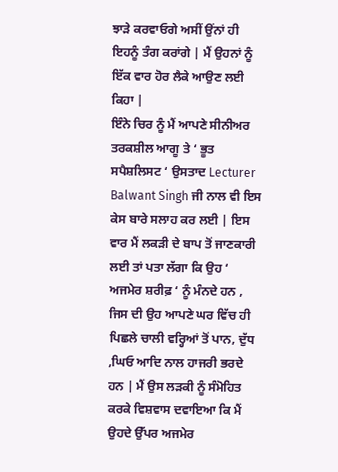ਝਾੜੇ ਕਰਵਾਓਗੇ ਅਸੀਂ ਉਂਨਾਂ ਹੀ ਇਹਨੂੰ ਤੰਗ ਕਰਾਂਗੇ | ਮੈਂ ਉਹਨਾਂ ਨੂੰ ਇੱਕ ਵਾਰ ਹੋਰ ਲੈਕੇ ਆਉਣ ਲਈ ਕਿਹਾ |
ਇੰਨੇ ਚਿਰ ਨੂੰ ਮੈਂ ਆਪਣੇ ਸੀਨੀਅਰ ਤਰਕਸ਼ੀਲ ਆਗੂ ਤੇ ‘ ਭੂਤ ਸਪੈਸ਼ਲਿਸਟ ‘ ਉਸਤਾਦ Lecturer Balwant Singh ਜੀ ਨਾਲ ਵੀ ਇਸ ਕੇਸ ਬਾਰੇ ਸਲਾਹ ਕਰ ਲਈ | ਇਸ ਵਾਰ ਮੈਂ ਲਕੜੀ ਦੇ ਬਾਪ ਤੋਂ ਜਾਣਕਾਰੀ ਲਈ ਤਾਂ ਪਤਾ ਲੱਗਾ ਕਿ ਉਹ ‘ ਅਜਮੇਰ ਸ਼ਰੀਫ਼ ‘ ਨੂੰ ਮੰਨਦੇ ਹਨ , ਜਿਸ ਦੀ ਉਹ ਆਪਣੇ ਘਰ ਵਿੱਚ ਹੀ ਪਿਛਲੇ ਚਾਲੀ ਵਰ੍ਹਿਆਂ ਤੋਂ ਪਾਨ, ਦੁੱਧ ,ਘਿਓ ਆਦਿ ਨਾਲ ਹਾਜਰੀ ਭਰਦੇ ਹਨ | ਮੈਂ ਉਸ ਲੜਕੀ ਨੂੰ ਸੰਮੋਹਿਤ ਕਰਕੇ ਵਿਸ਼ਵਾਸ ਦਵਾਇਆ ਕਿ ਮੈਂ ਉਹਦੇ ਉੱਪਰ ਅਜਮੇਰ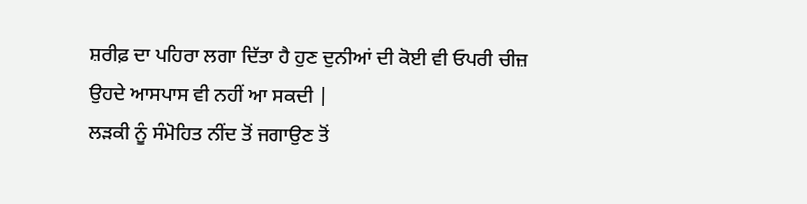ਸ਼ਰੀਫ਼ ਦਾ ਪਹਿਰਾ ਲਗਾ ਦਿੱਤਾ ਹੈ ਹੁਣ ਦੁਨੀਆਂ ਦੀ ਕੋਈ ਵੀ ਓਪਰੀ ਚੀਜ਼ ਉਹਦੇ ਆਸਪਾਸ ਵੀ ਨਹੀਂ ਆ ਸਕਦੀ |
ਲੜਕੀ ਨੂੰ ਸੰਮੋਹਿਤ ਨੀਂਦ ਤੋਂ ਜਗਾਉਣ ਤੋਂ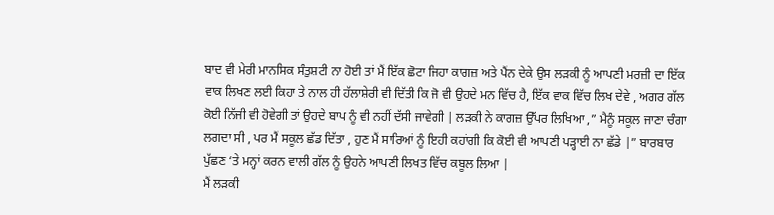ਬਾਦ ਵੀ ਮੇਰੀ ਮਾਨਸਿਕ ਸੰਤੁਸ਼ਟੀ ਨਾ ਹੋਈ ਤਾਂ ਮੈਂ ਇੱਕ ਛੋਟਾ ਜਿਹਾ ਕਾਗਜ਼ ਅਤੇ ਪੈਂਨ ਦੇਕੇ ਉਸ ਲੜਕੀ ਨੂੰ ਆਪਣੀ ਮਰਜ਼ੀ ਦਾ ਇੱਕ ਵਾਕ ਲਿਖਣ ਲਈ ਕਿਹਾ ਤੇ ਨਾਲ ਹੀ ਹੱਲਾਸ਼ੇਰੀ ਵੀ ਦਿੱਤੀ ਕਿ ਜੋ ਵੀ ਉਹਦੇ ਮਨ ਵਿੱਚ ਹੈ, ਇੱਕ ਵਾਕ ਵਿੱਚ ਲਿਖ ਦੇਵੇ , ਅਗਰ ਗੱਲ ਕੋਈ ਨਿੱਜੀ ਵੀ ਹੋਵੇਗੀ ਤਾਂ ਉਹਦੇ ਬਾਪ ਨੂੰ ਵੀ ਨਹੀਂ ਦੱਸੀ ਜਾਵੇਗੀ | ਲੜਕੀ ਨੇ ਕਾਗਜ਼ ਉੱਪਰ ਲਿਖਿਆ ,” ਮੈਨੂੰ ਸਕੂਲ ਜਾਣਾ ਚੰਗਾ ਲਗਦਾ ਸੀ , ਪਰ ਮੈਂ ਸਕੂਲ ਛੱਡ ਦਿੱਤਾ , ਹੁਣ ਮੈਂ ਸਾਰਿਆਂ ਨੂੰ ਇਹੀ ਕਹਾਂਗੀ ਕਿ ਕੋਈ ਵੀ ਆਪਣੀ ਪੜ੍ਹਾਈ ਨਾ ਛੱਡੇ |” ਬਾਰਬਾਰ ਪੁੱਛਣ ‘ਤੇ ਮਨ੍ਹਾਂ ਕਰਨ ਵਾਲੀ ਗੱਲ ਨੂੰ ਉਹਨੇ ਆਪਣੀ ਲਿਖਤ ਵਿੱਚ ਕਬੂਲ ਲਿਆ |
ਮੈਂ ਲੜਕੀ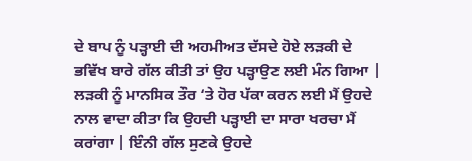ਦੇ ਬਾਪ ਨੂੰ ਪੜ੍ਹਾਈ ਦੀ ਅਹਮੀਅਤ ਦੱਸਦੇ ਹੋਏ ਲੜਕੀ ਦੇ ਭਵਿੱਖ ਬਾਰੇ ਗੱਲ ਕੀਤੀ ਤਾਂ ਉਹ ਪੜ੍ਹਾਉਣ ਲਈ ਮੰਨ ਗਿਆ | ਲੜਕੀ ਨੂੰ ਮਾਨਸਿਕ ਤੌਰ ‘ਤੇ ਹੋਰ ਪੱਕਾ ਕਰਨ ਲਈ ਮੈਂ ਉਹਦੇ ਨਾਲ ਵਾਦਾ ਕੀਤਾ ਕਿ ਉਹਦੀ ਪੜ੍ਹਾਈ ਦਾ ਸਾਰਾ ਖਰਚਾ ਮੈਂ ਕਰਾਂਗਾ | ਇੰਨੀ ਗੱਲ ਸੁਣਕੇ ਉਹਦੇ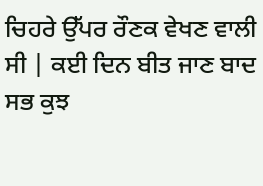ਚਿਹਰੇ ਉੱਪਰ ਰੌਣਕ ਵੇਖਣ ਵਾਲੀ ਸੀ | ਕਈ ਦਿਨ ਬੀਤ ਜਾਣ ਬਾਦ ਸਭ ਕੁਝ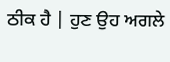ਠੀਕ ਹੈ | ਹੁਣ ਉਹ ਅਗਲੇ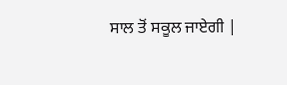ਸਾਲ ਤੋਂ ਸਕੂਲ ਜਾਏਗੀ |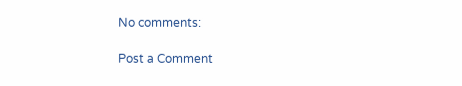No comments:

Post a Comment